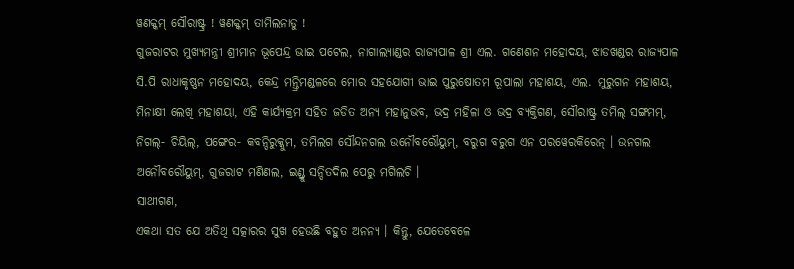ୱଣକ୍କମ୍ ସୌରାଷ୍ଟ୍ର ! ୱଣକ୍କମ୍ ତାମିଲନାଡୁ !
ଗୁଜରାଟର ମୁଖ୍ୟମନ୍ତ୍ରୀ ଶ୍ରୀମାନ ଭୂପେନ୍ଦ୍ର ଭାଇ ପଟେଲ, ନାଗାଲ୍ୟାଣ୍ଡର ରାଜ୍ୟପାଳ ଶ୍ରୀ ଏଲ. ଗଣେଶନ ମହୋଦୟ, ଝାଡଖଣ୍ଡର ରାଜ୍ୟପାଳ ସି.ପି ରାଧାକୃଷ୍ଣନ ମହୋଦୟ, କେନ୍ଦ୍ର ମନ୍ତ୍ରିମଣ୍ଡଳରେ ମୋର ସହଯୋଗୀ ଭାଇ ପୁରୁଷୋତମ ରୂପାଲା ମହାଶୟ, ଏଲ. ମୁରୁଗନ ମହାଶୟ, ମିନାକ୍ଷୀ ଲେଖି ମହାଶୟା, ଏହି କାର୍ଯ୍ୟକ୍ରମ ସହିତ ଜଡିତ ଅନ୍ୟ ମହାନୁଭବ, ଭଦ୍ର ମହିଳା ଓ ଭଦ୍ର ବ୍ୟକ୍ତିଗଣ, ସୌରାଷ୍ଟ୍ର ତମିଲ୍ ସଙ୍ଗମମ୍, ନିଗଲ୍- ଚିୟିଲ୍, ପଙ୍ଗେର- କବନ୍ଦିରୁକ୍କୁମ, ତମିଲଗ ସୌନ୍ଦନଗଲ ଉନୌବରୌୟୁମ୍, ବରୁଗ ବରୁଗ ଏନ ପରୱେରକିରେନ୍ । ଉନଗଲ ଅନୌବରୌୟୁମ୍, ଗୁଜରାଟ ମଣିଣଲ, ଇଣ୍ଡ୍ରୁ ସନ୍ଦିତଦିଲ ପେରୁ ମଗିଲଚି ।
ସାଥୀଗଣ,
ଏକଥା ସତ ଯେ ଅତିଥି ସତ୍କାରର ସୁଖ ହେଉଛି ବହୁତ ଅନନ୍ୟ । କିନ୍ତୁ, ଯେତେବେଳେ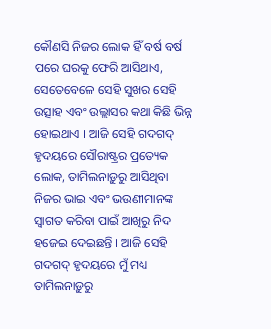କୌଣସି ନିଜର ଲୋକ ହିଁ ବର୍ଷ ବର୍ଷ ପରେ ଘରକୁ ଫେରି ଆସିଥାଏ, ସେତେବେଳେ ସେହି ସୁଖର ସେହି ଉତ୍ସାହ ଏବଂ ଉଲ୍ଲାସର କଥା କିଛି ଭିନ୍ନ ହୋଇଥାଏ । ଆଜି ସେହି ଗଦଗଦ୍ ହୃଦୟରେ ସୌରାଷ୍ଟ୍ରର ପ୍ରତ୍ୟେକ ଲୋକ, ତାମିଲନାଡ଼ୁରୁ ଆସିଥିବା ନିଜର ଭାଇ ଏବଂ ଭଉଣୀମାନଙ୍କ ସ୍ୱାଗତ କରିବା ପାଇଁ ଆଖିରୁ ନିଦ ହଜେଇ ଦେଇଛନ୍ତି । ଆଜି ସେହି ଗଦଗଦ୍ ହୃଦୟରେ ମୁଁ ମଧ୍ୟ ତାମିଲନାଡ଼ୁରୁ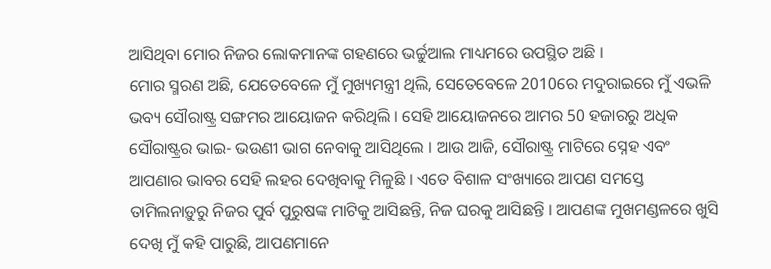ଆସିଥିବା ମୋର ନିଜର ଲୋକମାନଙ୍କ ଗହଣରେ ଭର୍ଚ୍ଚୁଆଲ ମାଧ୍ୟମରେ ଉପସ୍ଥିତ ଅଛି ।
ମୋର ସ୍ମରଣ ଅଛି, ଯେତେବେଳେ ମୁଁ ମୁଖ୍ୟମନ୍ତ୍ରୀ ଥିଲି, ସେତେବେଳେ 2010ରେ ମଦୁରାଇରେ ମୁଁ ଏଭଳି ଭବ୍ୟ ସୌରାଷ୍ଟ୍ର ସଙ୍ଗମର ଆୟୋଜନ କରିଥିଲି । ସେହି ଆୟୋଜନରେ ଆମର 50 ହଜାରରୁ ଅଧିକ ସୌରାଷ୍ଟ୍ରର ଭାଇ- ଭଉଣୀ ଭାଗ ନେବାକୁ ଆସିଥିଲେ । ଆଉ ଆଜି, ସୌରାଷ୍ଟ୍ର ମାଟିରେ ସ୍ନେହ ଏବଂ ଆପଣାର ଭାବର ସେହି ଲହର ଦେଖିବାକୁ ମିଳୁଛି । ଏତେ ବିଶାଳ ସଂଖ୍ୟାରେ ଆପଣ ସମସ୍ତେ ତାମିଲନାଡ଼ୁରୁ ନିଜର ପୁର୍ବ ପୁରୁଷଙ୍କ ମାଟିକୁ ଆସିଛନ୍ତି, ନିଜ ଘରକୁ ଆସିଛନ୍ତି । ଆପଣଙ୍କ ମୁଖମଣ୍ଡଳରେ ଖୁସି ଦେଖି ମୁଁ କହି ପାରୁଛି, ଆପଣମାନେ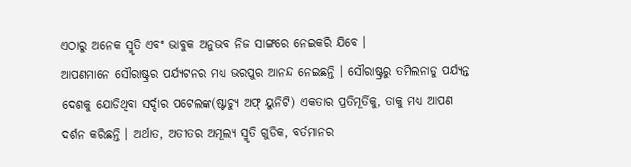ଏଠାରୁ ଅନେକ ସ୍ମୃତି ଏବଂ ଭାବୁକ ଅନୁଭବ ନିଜ ସାଙ୍ଗରେ ନେଇକରି ଯିବେ ।
ଆପଣମାନେ ସୌରାଷ୍ଟ୍ରର ପର୍ଯ୍ୟଟନର ମଧ୍ୟ ଭରପୁର ଆନନ୍ଦ ନେଇଛନ୍ତି । ସୌରାଷ୍ଟ୍ରରୁ ତମିଲନାଡୁ ପର୍ଯ୍ୟନ୍ତ ଦେଶକୁ ଯୋଡିଥିବା ସର୍ଦ୍ଦାର ପଟେଲଙ୍କ(ଷ୍ଟାଚ୍ୟୁ ଅଫ୍ ୟୁନିଟି) ଏକତାର ପ୍ରତିମୂର୍ତିକୁ, ତାକୁ ମଧ୍ୟ ଆପଣ ଦର୍ଶନ କରିଛନ୍ତି । ଅର୍ଥାତ, ଅତୀତର ଅମୂଲ୍ୟ ସ୍ମୃତି ଗୁଡିକ, ବର୍ତମାନର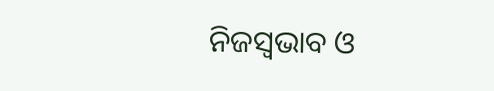ନିଜସ୍ୱଭାବ ଓ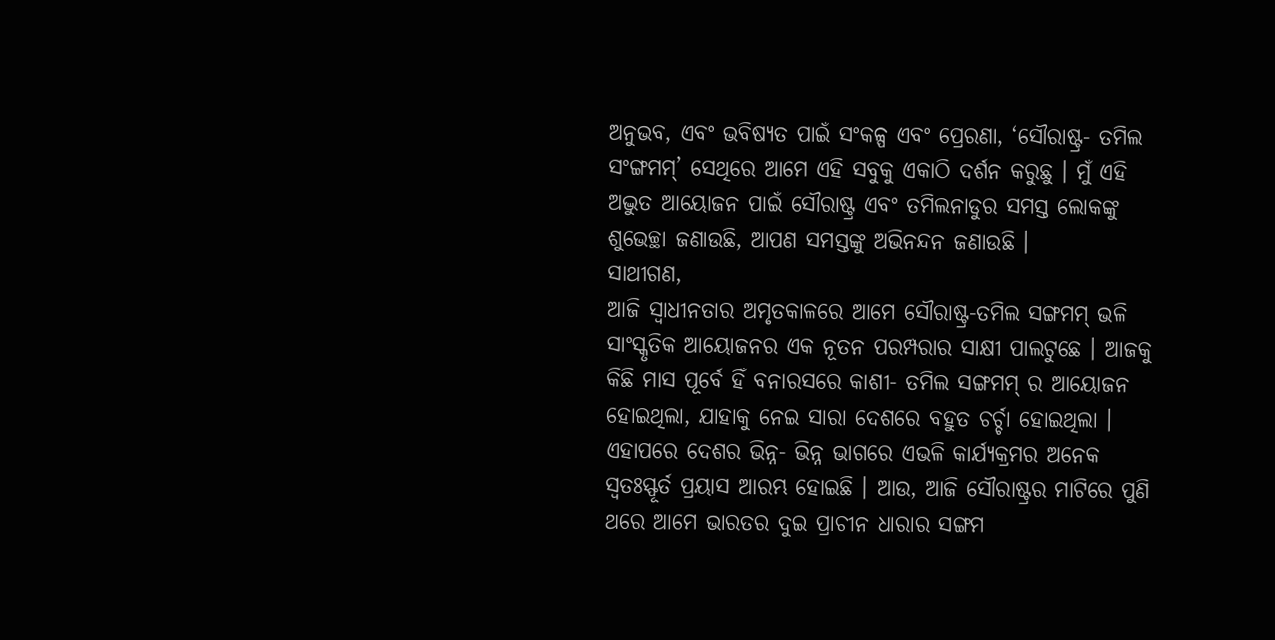ଅନୁଭବ, ଏବଂ ଭବିଷ୍ୟତ ପାଇଁ ସଂକଳ୍ପ ଏବଂ ପ୍ରେରଣା, ‘ସୌରାଷ୍ଟ୍ର- ତମିଲ ସଂଙ୍ଗମମ୍’ ସେଥିରେ ଆମେ ଏହି ସବୁକୁ ଏକାଠି ଦର୍ଶନ କରୁଛୁ । ମୁଁ ଏହି ଅଦ୍ଭୁତ ଆୟୋଜନ ପାଇଁ ସୌରାଷ୍ଟ୍ର ଏବଂ ତମିଲନାଡୁର ସମସ୍ତ ଲୋକଙ୍କୁ ଶୁଭେଚ୍ଛା ଜଣାଉଛି, ଆପଣ ସମସ୍ତଙ୍କୁ ଅଭିନନ୍ଦନ ଜଣାଉଛି ।
ସାଥୀଗଣ,
ଆଜି ସ୍ୱାଧୀନତାର ଅମୃତକାଳରେ ଆମେ ସୌରାଷ୍ଟ୍ର-ତମିଲ ସଙ୍ଗମମ୍ ଭଳି ସାଂସ୍କୃତିକ ଆୟୋଜନର ଏକ ନୂତନ ପରମ୍ପରାର ସାକ୍ଷୀ ପାଲଟୁଛେ । ଆଜକୁ କିଛି ମାସ ପୂର୍ବେ ହିଁ ବନାରସରେ କାଶୀ- ତମିଲ ସଙ୍ଗମମ୍ ର ଆୟୋଜନ ହୋଇଥିଲା, ଯାହାକୁ ନେଇ ସାରା ଦେଶରେ ବହୁତ ଚର୍ଚ୍ଚା ହୋଇଥିଲା । ଏହାପରେ ଦେଶର ଭିନ୍ନ- ଭିନ୍ନ ଭାଗରେ ଏଭଳି କାର୍ଯ୍ୟକ୍ରମର ଅନେକ ସ୍ୱତଃସ୍ଫୂର୍ତ ପ୍ରୟାସ ଆରମ୍ଭ ହୋଇଛି । ଆଉ, ଆଜି ସୌରାଷ୍ଟ୍ରର ମାଟିରେ ପୁଣି ଥରେ ଆମେ ଭାରତର ଦୁଇ ପ୍ରାଚୀନ ଧାରାର ସଙ୍ଗମ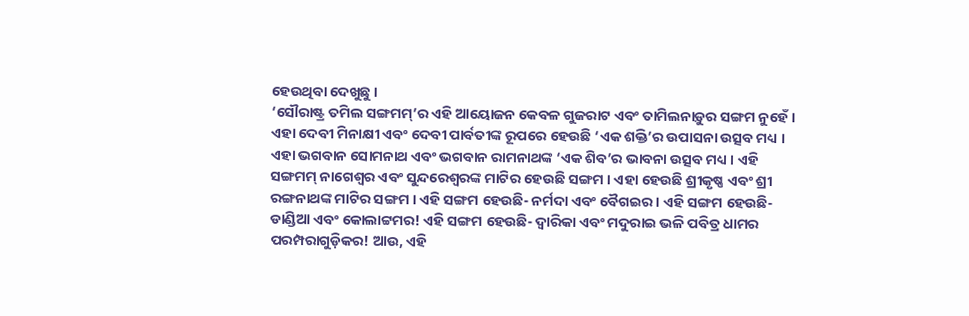ହେଉଥିବା ଦେଖୁଛୁ ।
‘ସୌରାଷ୍ଟ୍ର ତମିଲ ସଙ୍ଗମମ୍’ର ଏହି ଆୟୋଜନ କେବଳ ଗୁଜରାଟ ଏବଂ ତାମିଲନାଡ଼ୁର ସଙ୍ଗମ ନୁହେଁ । ଏହା ଦେବୀ ମିନାକ୍ଷୀ ଏବଂ ଦେବୀ ପାର୍ବତୀଙ୍କ ରୂପରେ ହେଉଛି ‘ଏକ ଶକ୍ତି’ର ଉପାସନା ଉତ୍ସବ ମଧ୍ୟ । ଏହା ଭଗବାନ ସୋମନାଥ ଏବଂ ଭଗବାନ ରାମନାଥଙ୍କ ‘ଏକ ଶିବ’ର ଭାବନା ଉତ୍ସବ ମଧ୍ୟ । ଏହି ସଙ୍ଗମମ୍ ନାଗେଶ୍ୱର ଏବଂ ସୁନ୍ଦରେଶ୍ୱରଙ୍କ ମାଟିର ହେଉଛି ସଙ୍ଗମ । ଏହା ହେଉଛି ଶ୍ରୀକୃଷ୍ଣ ଏବଂ ଶ୍ରୀ ରଙ୍ଗନାଥଙ୍କ ମାଟିର ସଙ୍ଗମ । ଏହି ସଙ୍ଗମ ହେଉଛି- ନର୍ମଦା ଏବଂ ବୈଗଇର । ଏହି ସଙ୍ଗମ ହେଉଛି- ଡାଣ୍ଡିଆ ଏବଂ କୋଲାଟ୍ଟମର! ଏହି ସଙ୍ଗମ ହେଉଛି- ଦ୍ୱାରିକା ଏବଂ ମଦୁରାଇ ଭଳି ପବିତ୍ର ଧାମର ପରମ୍ପରାଗୁଡ଼ିକର! ଆଉ, ଏହି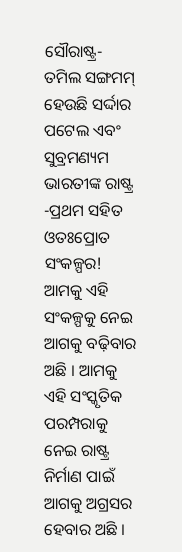ସୌରାଷ୍ଟ୍ର- ତମିଲ ସଙ୍ଗମମ୍ ହେଉଛି ସର୍ଦ୍ଦାର ପଟେଲ ଏବଂ ସୁବ୍ରମଣ୍ୟମ ଭାରତୀଙ୍କ ରାଷ୍ଟ୍ର -ପ୍ରଥମ ସହିତ ଓତଃପ୍ରୋତ ସଂକଳ୍ପର! ଆମକୁ ଏହି ସଂକଳ୍ପକୁ ନେଇ ଆଗକୁ ବଢ଼ିବାର ଅଛି । ଆମକୁ ଏହି ସଂସ୍କୃତିକ ପରମ୍ପରାକୁ ନେଇ ରାଷ୍ଟ୍ର ନିର୍ମାଣ ପାଇଁ ଆଗକୁ ଅଗ୍ରସର ହେବାର ଅଛି ।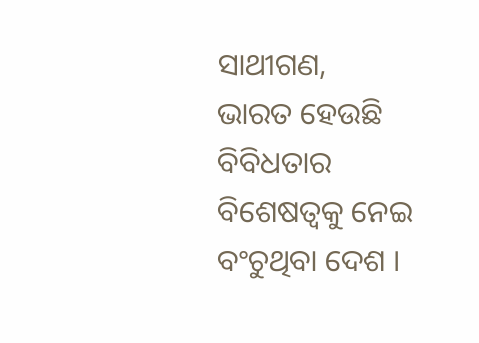ସାଥୀଗଣ,
ଭାରତ ହେଉଛି ବିବିଧତାର ବିଶେଷତ୍ୱକୁ ନେଇ ବଂଚୁଥିବା ଦେଶ ।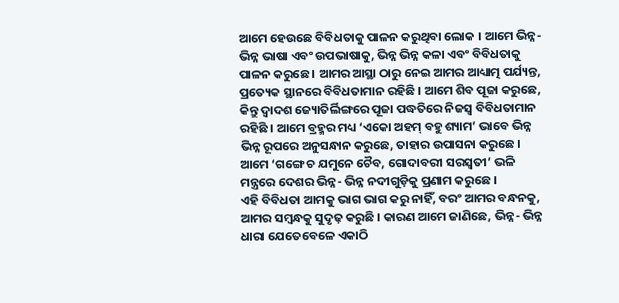ଆମେ ହେଉଛେ ବିବିଧତାକୁ ପାଳନ କରୁଥିବା ଲୋକ । ଆମେ ଭିନ୍ନ- ଭିନ୍ନ ଭାଷା ଏବଂ ଉପଭାଷାକୁ, ଭିନ୍ନ ଭିନ୍ନ କଳା ଏବଂ ବିବିଧତାକୁ ପାଳନ କରୁଛେ । ଆମର ଆସ୍ଥା ଠାରୁ ନେଇ ଆମର ଆଧ୍ୟାତ୍ମ ପର୍ଯ୍ୟନ୍ତ, ପ୍ରତ୍ୟେକ ସ୍ଥାନରେ ବିବିଧତାମାନ ରହିଛି । ଆମେ ଶିବ ପୂଜା କରୁଛେ, କିନ୍ତୁ ଦ୍ୱାଦଶ ଜ୍ୟୋତିର୍ଲିଙ୍ଗରେ ପୂଜା ପଦ୍ଧତିରେ ନିଜସ୍ୱ ବିବିଧତାମାନ ରହିଛି । ଆମେ ବ୍ରହ୍ମର ମଧ୍ୟ ‘ଏକୋ ଅହମ୍ ବହୁ ଶ୍ୟାମ’ ଭାବେ ଭିନ୍ନ ଭିନ୍ନ ରୂପରେ ଅନୁସନ୍ଧାନ କରୁଛେ, ତାହାର ଉପାସନା କରୁଛେ । ଆମେ ‘ଗଙ୍ଗେ ଚ ଯମୁନେ ଚୈବ, ଗୋଦାବରୀ ସରସ୍ୱତୀ’ ଭଳି ମନ୍ତ୍ରରେ ଦେଶର ଭିନ୍ନ- ଭିନ୍ନ ନଦୀଗୁଡ଼ିକୁ ପ୍ରଣାମ କରୁଛେ ।
ଏହି ବିବିଧତା ଆମକୁ ଭାଗ ଭାଗ କରୁ ନାହିଁ, ବରଂ ଆମର ବନ୍ଧନକୁ, ଆମର ସମ୍ବନ୍ଧକୁ ସୁଦୃଢ଼ କରୁଛି । କାରଣ ଆମେ ଜାଣିଛେ, ଭିନ୍ନ- ଭିନ୍ନ ଧାରା ଯେତେବେଳେ ଏକାଠି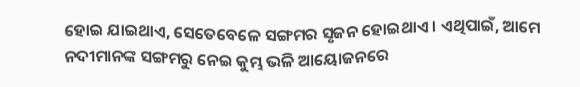ହୋଇ ଯାଇଥାଏ, ସେତେବେଳେ ସଙ୍ଗମର ସୃଜନ ହୋଇଥାଏ । ଏଥିପାଇଁ, ଆମେ ନଦୀମାନଙ୍କ ସଙ୍ଗମରୁ ନେଇ କୁମ୍ଭ ଭଳି ଆୟୋଜନରେ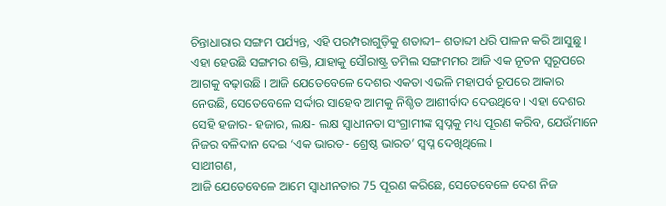ଚିନ୍ତାଧାରାର ସଙ୍ଗମ ପର୍ଯ୍ୟନ୍ତ, ଏହି ପରମ୍ପରାଗୁଡ଼ିକୁ ଶତାବ୍ଦୀ– ଶତାବ୍ଦୀ ଧରି ପାଳନ କରି ଆସୁଛୁ ।
ଏହା ହେଉଛି ସଙ୍ଗମର ଶକ୍ତି, ଯାହାକୁ ସୌରାଷ୍ଟ୍ର ତମିଲ ସଙ୍ଗମମର ଆଜି ଏକ ନୂତନ ସ୍ୱରୂପରେ ଆଗକୁ ବଢ଼ାଉଛି । ଆଜି ଯେତେବେଳେ ଦେଶର ଏକତା ଏଭଳି ମହାପର୍ବ ରୂପରେ ଆକାର ନେଉଛି, ସେତେବେଳେ ସର୍ଦ୍ଦାର ସାହେବ ଆମକୁ ନିଶ୍ଚିତ ଆଶୀର୍ବାଦ ଦେଉଥିବେ । ଏହା ଦେଶର ସେହି ହଜାର- ହଜାର, ଲକ୍ଷ- ଲକ୍ଷ ସ୍ୱାଧୀନତା ସଂଗ୍ରାମୀଙ୍କ ସ୍ୱପ୍ନକୁ ମଧ୍ୟ ପୂରଣ କରିବ, ଯେଉଁମାନେ ନିଜର ବଳିଦାନ ଦେଇ ‘ଏକ ଭାରତ- ଶ୍ରେଷ୍ଠ ଭାରତ’ ସ୍ୱପ୍ନ ଦେଖିଥିଲେ ।
ସାଥୀଗଣ,
ଆଜି ଯେତେବେଳେ ଆମେ ସ୍ୱାଧୀନତାର 75 ପୂରଣ କରିଛେ, ସେତେବେଳେ ଦେଶ ନିଜ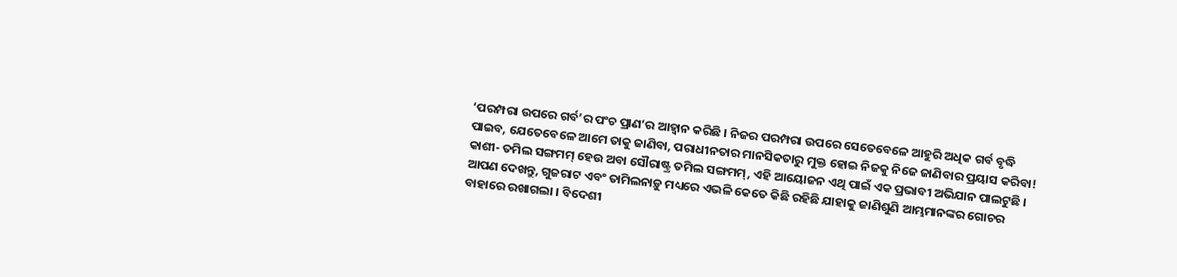‘ପରମ୍ପରା ଉପରେ ଗର୍ବ’ର ପଂଚ ପ୍ରାଣ’ର ଆହ୍ୱାନ କରିଛି । ନିଜର ପରମ୍ପରା ଉପରେ ସେତେବେଳେ ଆହୁରି ଅଧିକ ଗର୍ବ ବୃଦ୍ଧି ପାଇବ, ଯେତେବେଳେ ଆମେ ତାକୁ ଜାଣିବା, ପରାଧୀନତାର ମାନସିକତାରୁ ମୁକ୍ତ ହୋଇ ନିଜକୁ ନିଜେ ଜାଣିବାର ପ୍ରୟାସ କରିବା! କାଶୀ- ତମିଲ ସଙ୍ଗମମ୍ ହେଉ ଅବା ସୌରାଷ୍ଟ୍ର ତମିଲ ସଙ୍ଗମମ୍, ଏହି ଆୟୋଜନ ଏଥି ପାଇଁ ଏକ ପ୍ରଭାବୀ ଅଭିଯାନ ପାଲଟୁଛି ।
ଆପଣ ଦେଖନ୍ତୁ, ଗୁଜରାଟ ଏବଂ ତାମିଲନାଡ଼ୁ ମଧ୍ୟରେ ଏଭଳି କେତେ କିଛି ରହିଛି ଯାହାକୁ ଜାଣିଶୁଣି ଆମ୍ଭମାନଙ୍କର ଗୋଚର ବାହାରେ ରଖାଗଲା । ବିଦେଶୀ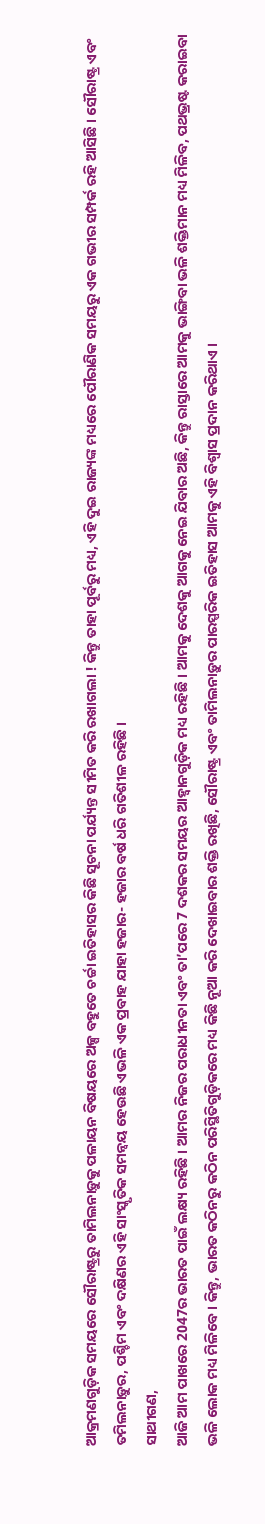ଆକ୍ରମଣଗୁଡ଼ିକ ସମୟରେ ସୌରାଷ୍ଟ୍ରରୁ ତାମିଲନାଡ଼ୁକୁ ପଳାୟନ ବିଷୟରେ ଅଳ୍ପ ବହୁତେ ଚର୍ଚ୍ଚା ଇତିହାସର କିଛି ସୂଚନା ପର୍ଯ୍ୟନ୍ତ ସୀମିତ କରି ରଖାଗଲା ! କିନ୍ତୁ ତାହା ପୂର୍ବରୁ ମଧ୍ୟ, ଏହି ଦୁଇ ରାଜ୍ୟଙ୍କ ମଧ୍ୟରେ ପୌରାଣିକ ସମୟରୁ ଏକ ଗଭୀର ସମ୍ପର୍କ ରହି ଆସିଛି । ସୌରାଷ୍ଟ୍ର ଏବଂ ତମିଲନାଡ଼ୁର, ପଶ୍ଚିମ ଏବଂ ଦକ୍ଷିଣର ଏହି ସାଂସ୍କୃତିକ ସମନ୍ୱୟ ହେଉଛି ଏଭଳି ଏକ ପ୍ରବାହ ଯାହା ହଜାର- ହଜାର ବର୍ଷ ଧରି ଗତିଶୀଳ ରହିଛି ।
ସାଥୀଗଣ,
ଆଜି ଆମ ପାଖରେ 2047ର ଭାରତ ପାଇଁ ଲକ୍ଷ୍ୟ ରହିଛି । ଆମର ନିଜର ପରାଧୀନତା ଏବଂ ତା’ପରେ 7 ଦଶକର ସମୟର ଆହ୍ୱାନଗୁଡ଼ିକ ମଧ୍ୟ ରହିଛି । ଆମକୁ ଦେଶକୁ ଆଗକୁ ନେଇ ଯିବାର ଅଛି, କିନ୍ତୁ ରାସ୍ତାରେ ଆମକୁ ଭାଙ୍ଗିବା ଭଳି ଶକ୍ତିମାନ ମଧ୍ୟ ମିଳିବ, ପଥଭ୍ରଷ୍ଟ କରାଇବା ଭଳି ଲୋକ ମଧ୍ୟ ମିଳିବେ । କିନ୍ତୁ, ଭାରତ କଠିନରୁ କଠିନ ପରିସ୍ଥିତିଗୁଡ଼ିକରେ ମଧ୍ୟ କିଛି ନୂଆ କରି ଦେଖାଇବାର ଶକ୍ତି ରଖିଛି, ସୌରାଷ୍ଟ୍ର ଏବଂ ତାମିଲନାଡ଼ୁର ପାରସ୍ପରିକ ଇତିହାସ ଆମକୁ ଏହି ବିଶ୍ୱାସ ପ୍ରଦାନ କରିଥାଏ ।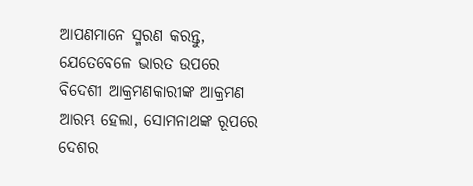ଆପଣମାନେ ସ୍ମରଣ କରନ୍ତୁ, ଯେତେବେଳେ ଭାରତ ଉପରେ ବିଦେଶୀ ଆକ୍ରମଣକାରୀଙ୍କ ଆକ୍ରମଣ ଆରମ୍ଭ ହେଲା, ସୋମନାଥଙ୍କ ରୂପରେ ଦେଶର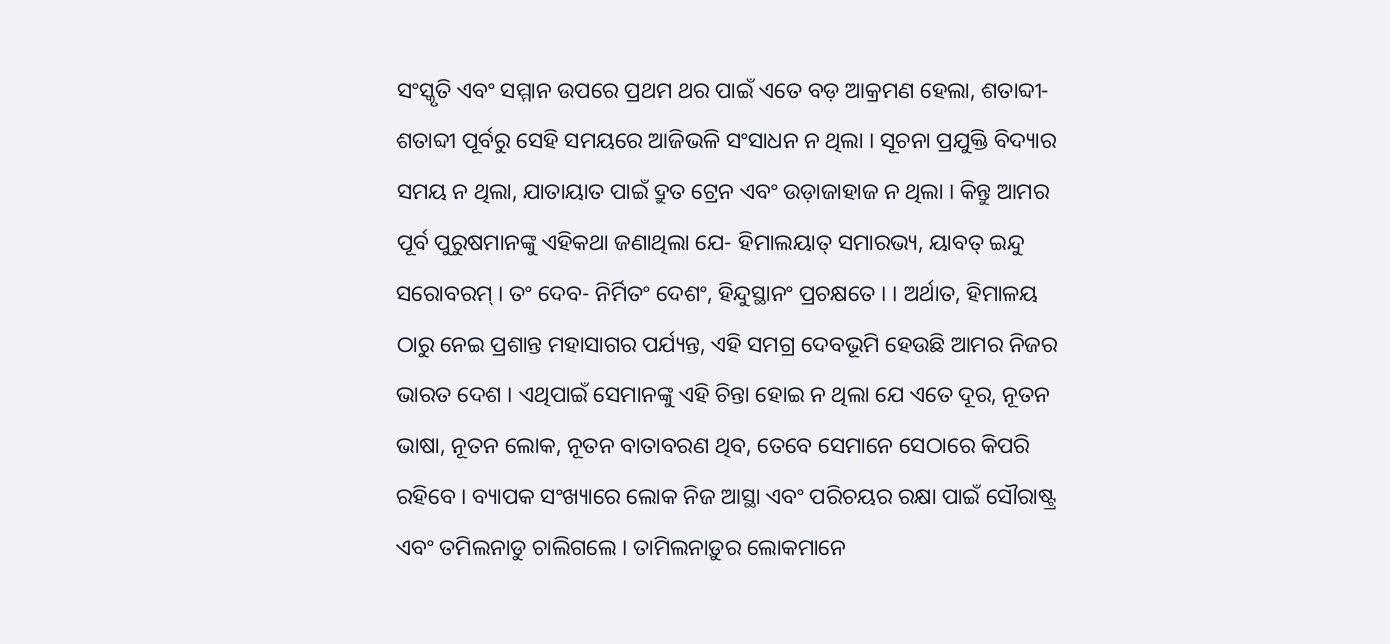ସଂସ୍କୃତି ଏବଂ ସମ୍ମାନ ଉପରେ ପ୍ରଥମ ଥର ପାଇଁ ଏତେ ବଡ଼ ଆକ୍ରମଣ ହେଲା, ଶତାବ୍ଦୀ- ଶତାବ୍ଦୀ ପୂର୍ବରୁ ସେହି ସମୟରେ ଆଜିଭଳି ସଂସାଧନ ନ ଥିଲା । ସୂଚନା ପ୍ରଯୁକ୍ତି ବିଦ୍ୟାର ସମୟ ନ ଥିଲା, ଯାତାୟାତ ପାଇଁ ଦ୍ରୁତ ଟ୍ରେନ ଏବଂ ଉଡ଼ାଜାହାଜ ନ ଥିଲା । କିନ୍ତୁ ଆମର ପୂର୍ବ ପୁରୁଷମାନଙ୍କୁ ଏହିକଥା ଜଣାଥିଲା ଯେ- ହିମାଲୟାତ୍ ସମାରଭ୍ୟ, ୟାବତ୍ ଇନ୍ଦୁ ସରୋବରମ୍ । ତଂ ଦେବ- ନିର୍ମିତଂ ଦେଶଂ, ହିନ୍ଦୁସ୍ଥାନଂ ପ୍ରଚକ୍ଷତେ । । ଅର୍ଥାତ, ହିମାଳୟ ଠାରୁ ନେଇ ପ୍ରଶାନ୍ତ ମହାସାଗର ପର୍ଯ୍ୟନ୍ତ, ଏହି ସମଗ୍ର ଦେବଭୂମି ହେଉଛି ଆମର ନିଜର ଭାରତ ଦେଶ । ଏଥିପାଇଁ ସେମାନଙ୍କୁ ଏହି ଚିନ୍ତା ହୋଇ ନ ଥିଲା ଯେ ଏତେ ଦୂର, ନୂତନ ଭାଷା, ନୂତନ ଲୋକ, ନୂତନ ବାତାବରଣ ଥିବ, ତେବେ ସେମାନେ ସେଠାରେ କିପରି ରହିବେ । ବ୍ୟାପକ ସଂଖ୍ୟାରେ ଲୋକ ନିଜ ଆସ୍ଥା ଏବଂ ପରିଚୟର ରକ୍ଷା ପାଇଁ ସୌରାଷ୍ଟ୍ର ଏବଂ ତମିଲନାଡୁ ଚାଲିଗଲେ । ତାମିଲନାଡ଼ୁର ଲୋକମାନେ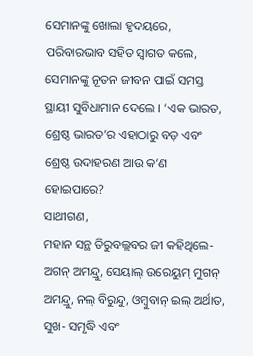ସେମାନଙ୍କୁ ଖୋଲା ହୃଦୟରେ, ପରିବାରଭାବ ସହିତ ସ୍ୱାଗତ କଲେ, ସେମାନଙ୍କୁ ନୂତନ ଜୀବନ ପାଇଁ ସମସ୍ତ ସ୍ଥାୟୀ ସୁବିଧାମାନ ଦେଲେ । ‘ଏକ ଭାରତ, ଶ୍ରେଷ୍ଠ ଭାରତ’ର ଏହାଠାରୁ ବଡ଼ ଏବଂ ଶ୍ରେଷ୍ଠ ଉଦାହରଣ ଆଉ କ’ଣ ହୋଇପାରେ?
ସାଥୀଗଣ,
ମହାନ ସନ୍ଥ ତିରୁବଲ୍ଲବର ଜୀ କହିଥିଲେ- ଅଗନ୍ ଅମନ୍ଦ୍ରୁ, ସେୟାଲ୍ ଉରେୟୁମ୍ ମୁଗନ୍ ଅମନ୍ଦ୍ରୁ, ନଲ୍ ବିରୁନ୍ଦୁ, ଓମ୍ବୁବାନ୍ ଇଲ୍ ଅର୍ଥାତ, ସୁଖ- ସମୃଦ୍ଧି ଏବଂ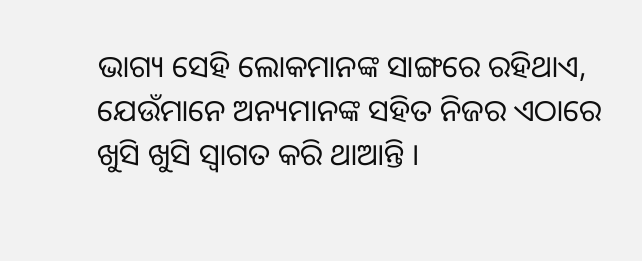ଭାଗ୍ୟ ସେହି ଲୋକମାନଙ୍କ ସାଙ୍ଗରେ ରହିଥାଏ, ଯେଉଁମାନେ ଅନ୍ୟମାନଙ୍କ ସହିତ ନିଜର ଏଠାରେ ଖୁସି ଖୁସି ସ୍ୱାଗତ କରି ଥାଆନ୍ତି ।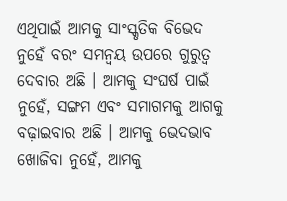ଏଥିପାଇଁ ଆମକୁ ସାଂସ୍କୃତିକ ବିଭେଦ ନୁହେଁ ବରଂ ସମନ୍ୱୟ ଉପରେ ଗୁରୁତ୍ୱ ଦେବାର ଅଛି । ଆମକୁ ସଂଘର୍ଷ ପାଇଁ ନୁହେଁ, ସଙ୍ଗମ ଏବଂ ସମାଗମକୁ ଆଗକୁ ବଢ଼ାଇବାର ଅଛି । ଆମକୁ ଭେଦଭାବ ଖୋଜିବା ନୁହେଁ, ଆମକୁ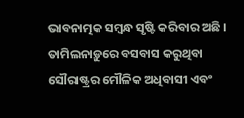ଭାବନାତ୍ମକ ସମ୍ବନ୍ଧ ସୃଷ୍ଟି କରିବାର ଅଛି ।
ତାମିଲନାଡ଼ୁରେ ବସବାସ କରୁଥିବା ସୌରାଷ୍ଟ୍ରର ମୌଳିକ ଅଧିବାସୀ ଏବଂ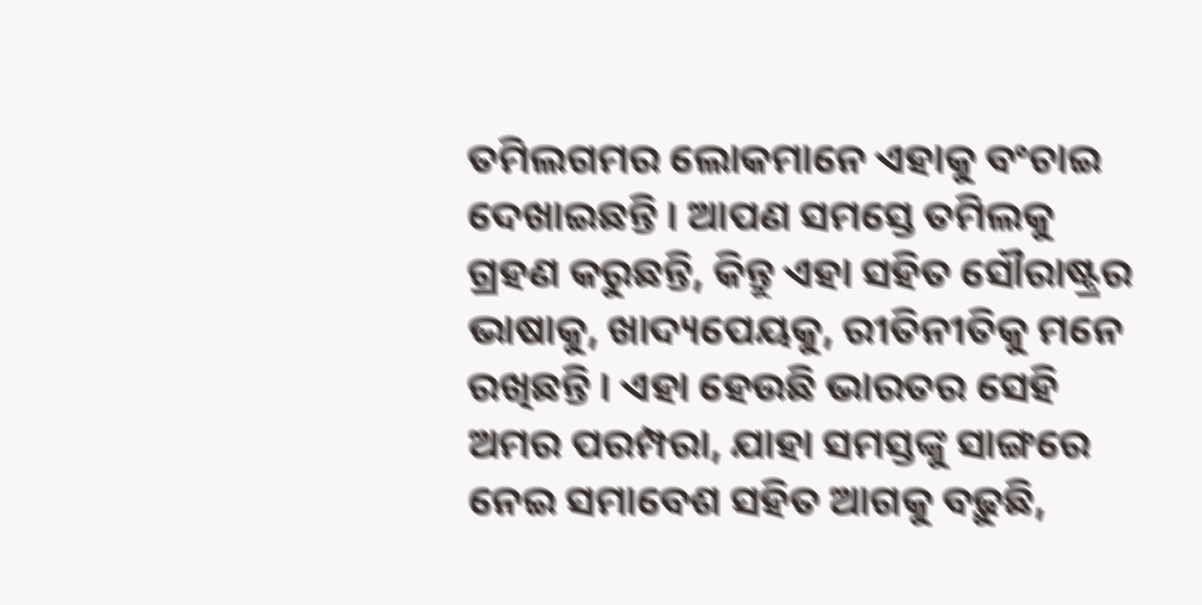ତମିଲଗମର ଲୋକମାନେ ଏହାକୁ ବଂଚାଇ ଦେଖାଇଛନ୍ତି । ଆପଣ ସମସ୍ତେ ତମିଲକୁ ଗ୍ରହଣ କରୁଛନ୍ତି, କିନ୍ତୁ ଏହା ସହିତ ସୌରାଷ୍ଟ୍ରର ଭାଷାକୁ, ଖାଦ୍ୟପେୟକୁ, ରୀତିନୀତିକୁ ମନେ ରଖିଛନ୍ତି । ଏହା ହେଉଛି ଭାରତର ସେହି ଅମର ପରମ୍ପରା, ଯାହା ସମସ୍ତଙ୍କୁ ସାଙ୍ଗରେ ନେଇ ସମାବେଶ ସହିତ ଆଗକୁ ବଢ଼ୁଛି,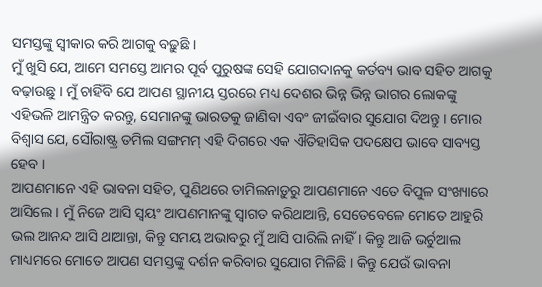ସମସ୍ତଙ୍କୁ ସ୍ୱୀକାର କରି ଆଗକୁ ବଢ଼ୁଛି ।
ମୁଁ ଖୁସି ଯେ, ଆମେ ସମସ୍ତେ ଆମର ପୂର୍ବ ପୁରୁଷଙ୍କ ସେହି ଯୋଗଦାନକୁ କର୍ତବ୍ୟ ଭାବ ସହିତ ଆଗକୁ ବଢ଼ାଉଛୁ । ମୁଁ ଚାହିଁବି ଯେ ଆପଣ ସ୍ଥାନୀୟ ସ୍ତରରେ ମଧ୍ୟ ଦେଶର ଭିନ୍ନ ଭିନ୍ନ ଭାଗର ଲୋକଙ୍କୁ ଏହିଭଳି ଆମନ୍ତ୍ରିତ କରନ୍ତୁ, ସେମାନଙ୍କୁ ଭାରତକୁ ଜାଣିବା ଏବଂ ଜୀଇଁବାର ସୁଯୋଗ ଦିଅନ୍ତୁ । ମୋର ବିଶ୍ୱାସ ଯେ, ସୌରାଷ୍ଟ୍ର ତମିଲ ସଙ୍ଗମମ୍ ଏହି ଦିଗରେ ଏକ ଐତିହାସିକ ପଦକ୍ଷେପ ଭାବେ ସାବ୍ୟସ୍ତ ହେବ ।
ଆପଣମାନେ ଏହି ଭାବନା ସହିତ, ପୁଣିଥରେ ତାମିଲନାଡ଼ୁରୁ ଆପଣମାନେ ଏତେ ବିପୁଳ ସଂଖ୍ୟାରେ ଆସିଲେ । ମୁଁ ନିଜେ ଆସି ସ୍ୱୟଂ ଆପଣମାନଙ୍କୁ ସ୍ୱାଗତ କରିଥାଆନ୍ତି, ସେତେବେଳେ ମୋତେ ଆହୁରି ଭଲ ଆନନ୍ଦ ଆସି ଥାଆନ୍ତା, କିନ୍ତୁ ସମୟ ଅଭାବରୁ ମୁଁ ଆସି ପାରିଲି ନାହିଁ । କିନ୍ତୁ ଆଜି ଭର୍ଚୁଆଲ ମାଧ୍ୟମରେ ମୋତେ ଆପଣ ସମସ୍ତଙ୍କୁ ଦର୍ଶନ କରିବାର ସୁଯୋଗ ମିଳିଛି । କିନ୍ତୁ ଯେଉଁ ଭାବନା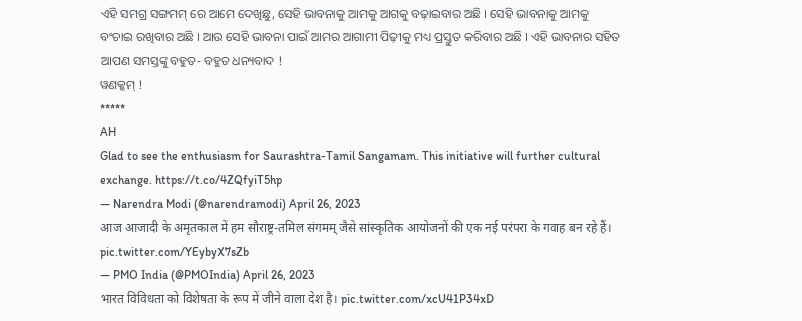ଏହି ସମଗ୍ର ସଙ୍ଗମମ୍ ରେ ଆମେ ଦେଖିଛୁ, ସେହି ଭାବନାକୁ ଆମକୁ ଆଗକୁ ବଢ଼ାଇବାର ଅଛି । ସେହି ଭାବନାକୁ ଆମକୁ ବଂଚାଇ ରଖିବାର ଅଛି । ଆଉ ସେହି ଭାବନା ପାଇଁ ଆମର ଆଗାମୀ ପିଢ଼ୀକୁ ମଧ୍ୟ ପ୍ରସ୍ତୁତ କରିବାର ଅଛି । ଏହି ଭାବନାର ସହିତ ଆପଣ ସମସ୍ତଙ୍କୁ ବହୁତ- ବହୁତ ଧନ୍ୟବାଦ !
ୱଣକ୍କମ୍ !
*****
AH
Glad to see the enthusiasm for Saurashtra-Tamil Sangamam. This initiative will further cultural exchange. https://t.co/4ZQfyiT5hp
— Narendra Modi (@narendramodi) April 26, 2023
आज आजादी के अमृतकाल में हम सौराष्ट्र-तमिल संगमम् जैसे सांस्कृतिक आयोजनों की एक नई परंपरा के गवाह बन रहे हैं। pic.twitter.com/YEybyX7sZb
— PMO India (@PMOIndia) April 26, 2023
भारत विविधता को विशेषता के रूप में जीने वाला देश है। pic.twitter.com/xcU41P34xD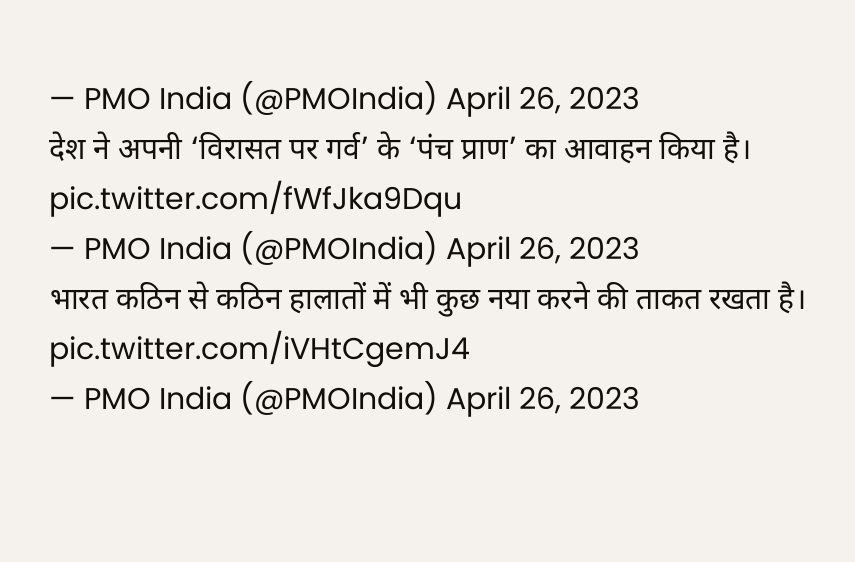— PMO India (@PMOIndia) April 26, 2023
देश ने अपनी ‘विरासत पर गर्व’ के ‘पंच प्राण’ का आवाहन किया है। pic.twitter.com/fWfJka9Dqu
— PMO India (@PMOIndia) April 26, 2023
भारत कठिन से कठिन हालातों में भी कुछ नया करने की ताकत रखता है। pic.twitter.com/iVHtCgemJ4
— PMO India (@PMOIndia) April 26, 2023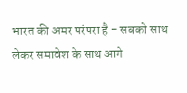भारत की अमर परंपरा है - सबको साथ लेकर समावेश के साथ आगे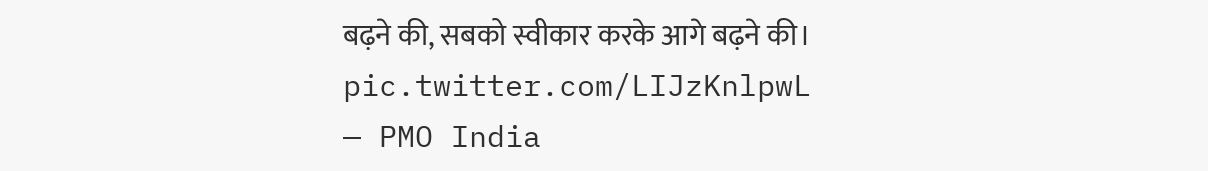बढ़ने की, सबको स्वीकार करके आगे बढ़ने की। pic.twitter.com/LIJzKnlpwL
— PMO India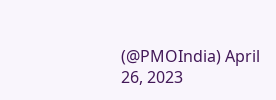(@PMOIndia) April 26, 2023